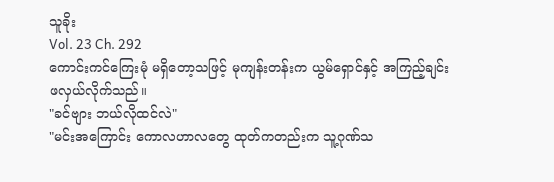သူခိုး
Vol. 23 Ch. 292
ကောင်းကင်ကြေးမုံ မရှိတော့သဖြင့် မုကျန်းတန်းက ယွမ်ရှောင်နှင့် အကြည့်ချင်းဖလှယ်လိုက်သည်။
"ခင်ဗျား ဘယ်လိုထင်လဲ"
"မင်းအကြောင်း ကောလဟာလတွေ ထုတ်ကတည်းက သူ့ဂုဏ်သ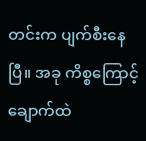တင်းက ပျက်စီးနေပြီ။ အခု ကိစ္စကြောင့် ချောက်ထဲ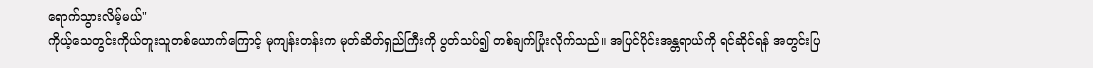ရောက်သွားလိမ့်မယ်"
ကိုယ့်သေတွင်းကိုယ်တူးသူတစ်ယောက်ကြောင့် မုကျန်းတန်းက မုတ်ဆိတ်ရှည်ကြီးကို ပွတ်သပ်၍ တစ်ချက်ပြုံးလိုက်သည်။ အပြင်ပိုင်းအန္တရာယ်ကို ရင်ဆိုင်ရန် အတွင်းပြ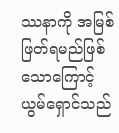ဿနာကို အမြစ်ဖြတ်ရမည်ဖြစ်သောကြောင့် ယွမ်ရှောင်သည်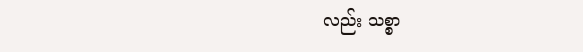လည်း သစ္စာ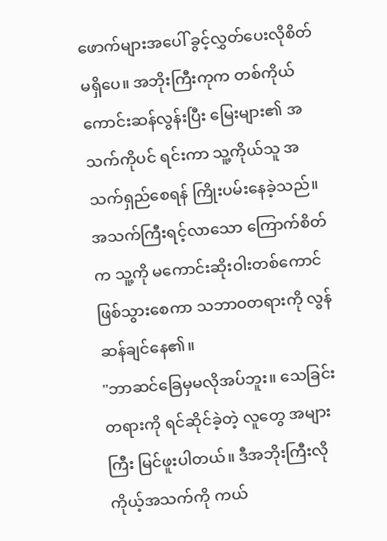ဖောက်များအပေါ် ခွင့်လွှတ်ပေးလိုစိတ် မရှိပေ။ အဘိုးကြီးကုက တစ်ကိုယ်ကောင်းဆန်လွန်းပြီး မြေးများ၏ အသက်ကိုပင် ရင်းကာ သူ့ကိုယ်သူ အသက်ရှည်စေရန် ကြိုးပမ်းနေခဲ့သည်။ အသက်ကြီးရင့်လာသော ကြောက်စိတ်က သူ့ကို မကောင်းဆိုးဝါးတစ်ကောင် ဖြစ်သွားစေကာ သဘာဝတရားကို လွန်ဆန်ချင်နေ၏။
"ဘာဆင်ခြေမှမလိုအပ်ဘူး။ သေခြင်းတရားကို ရင်ဆိုင်ခဲ့တဲ့ လူတွေ အများကြီး မြင်ဖူးပါတယ်။ ဒီအဘိုးကြီးလို ကိုယ့်အသက်ကို ကယ်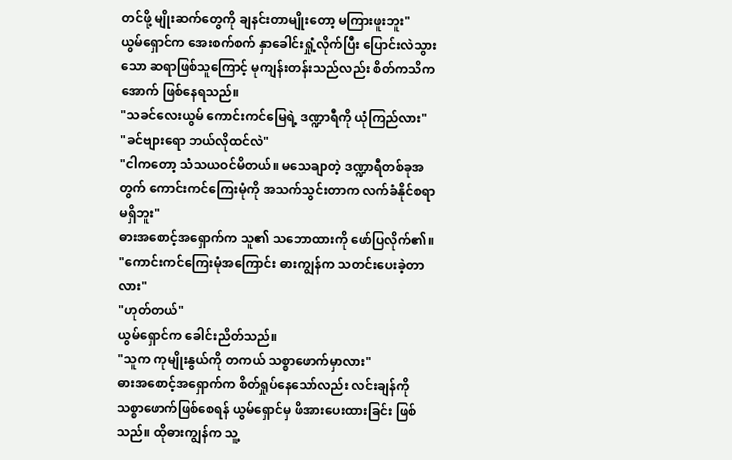တင်ဖို့ မျိုးဆက်တွေကို ချနင်းတာမျိုးတော့ မကြားဖူးဘူး"
ယွမ်ရှောင်က အေးစက်စက် နှာခေါင်းရှုံ့လိုက်ပြီး ပြောင်းလဲသွားသော ဆရာဖြစ်သူကြောင့် မုကျန်းတန်းသည်လည်း စိတ်ကသိကအောက် ဖြစ်နေရသည်။
"သခင်လေးယွမ် ကောင်းကင်မြေရဲ့ ဒဏ္ဍာရီကို ယုံကြည်လား"
"ခင်ဗျားရော ဘယ်လိုထင်လဲ"
"ငါကတော့ သံသယဝင်မိတယ်။ မသေချာတဲ့ ဒဏ္ဍာရီတစ်ခုအတွက် ကောင်းကင်ကြေးမုံကို အသက်သွင်းတာက လက်ခံနိုင်စရာ မရှိဘူး"
ဓားအစောင့်အရှောက်က သူ၏ သဘောထားကို ဖော်ပြလိုက်၏။
"ကောင်းကင်ကြေးမုံအကြောင်း ဓားကျွန်က သတင်းပေးခဲ့တာလား"
"ဟုတ်တယ်"
ယွမ်ရှောင်က ခေါင်းညိတ်သည်။
"သူက ကုမျိုးနွယ်ကို တကယ် သစ္စာဖောက်မှာလား"
ဓားအစောင့်အရှောက်က စိတ်ရှုပ်နေသော်လည်း လင်းချန်ကို သစ္စာဖောက်ဖြစ်စေရန် ယွမ်ရှောင်မှ ဖိအားပေးထားခြင်း ဖြစ်သည်။ ထိုဓားကျွန်က သူ့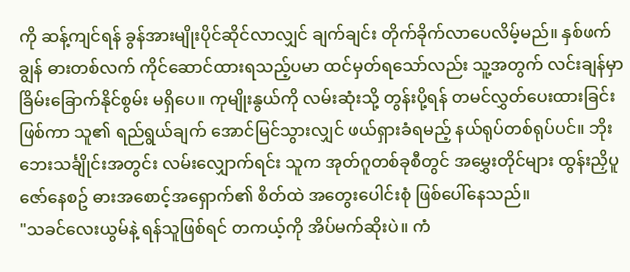ကို ဆန့်ကျင်ရန် ခွန်အားမျိုးပိုင်ဆိုင်လာလျှင် ချက်ချင်း တိုက်ခိုက်လာပေလိမ့်မည်။ နှစ်ဖက်ချွန် ဓားတစ်လက် ကိုင်ဆောင်ထားရသည့်ပမာ ထင်မှတ်ရသော်လည်း သူ့အတွက် လင်းချန်မှာ ခြိမ်းခြောက်နိုင်စွမ်း မရှိပေ။ ကုမျိုးနွယ်ကို လမ်းဆုံးသို့ တွန်းပို့ရန် တမင်လွှတ်ပေးထားခြင်းဖြစ်ကာ သူ၏ ရည်ရွယ်ချက် အောင်မြင်သွားလျှင် ဖယ်ရှားခံရမည့် နယ်ရုပ်တစ်ရုပ်ပင်။ ဘိုးဘေးသင်္ချိုင်းအတွင်း လမ်းလျှောက်ရင်း သူက အုတ်ဂူတစ်ခုစီတွင် အမွှေးတိုင်များ ထွန်းညှိပူဇော်နေစဥ် ဓားအစောင့်အရှောက်၏ စိတ်ထဲ အတွေးပေါင်းစုံ ဖြစ်ပေါ်နေသည်။
"သခင်လေးယွမ်နဲ့ ရန်သူဖြစ်ရင် တကယ့်ကို အိပ်မက်ဆိုးပဲ။ ကံ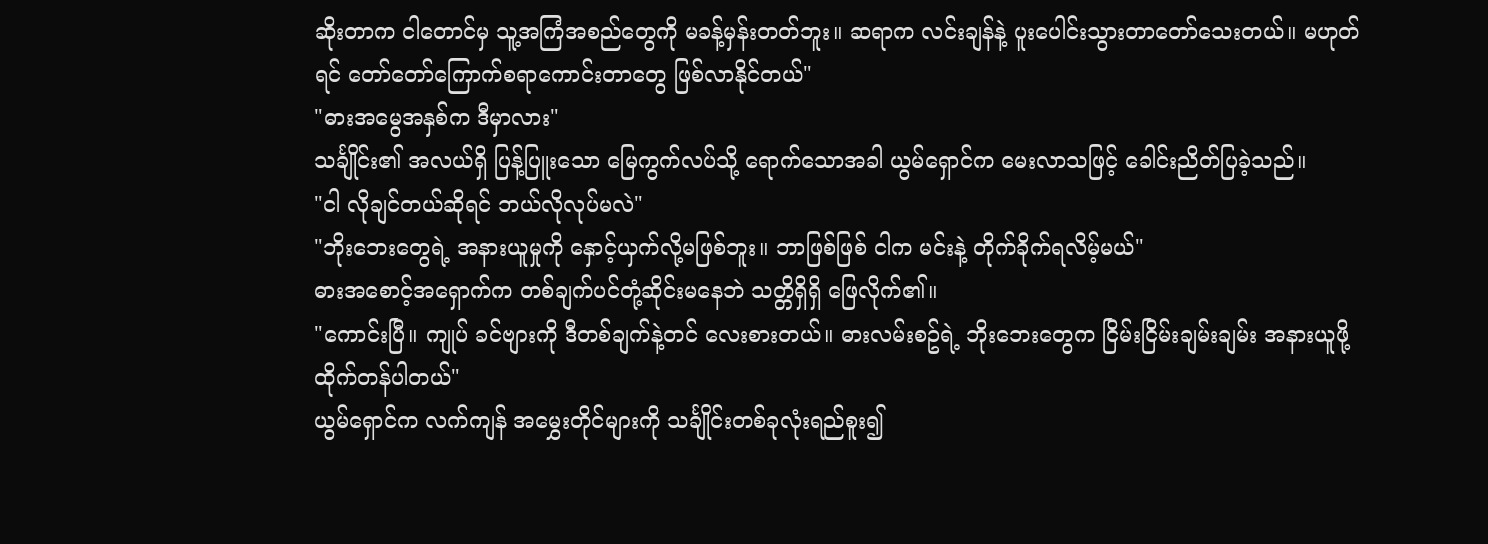ဆိုးတာက ငါတောင်မှ သူ့အကြံအစည်တွေကို မခန့်မှန်းတတ်ဘူး။ ဆရာက လင်းချန်နဲ့ ပူးပေါင်းသွားတာတော်သေးတယ်။ မဟုတ်ရင် တော်တော်ကြောက်စရာကောင်းတာတွေ ဖြစ်လာနိုင်တယ်"
"ဓားအမွေအနှစ်က ဒီမှာလား"
သင်္ချိုင်း၏ အလယ်ရှိ ပြန့်ပြူးသော မြေကွက်လပ်သို့ ရောက်သောအခါ ယွမ်ရှောင်က မေးလာသဖြင့် ခေါင်းညိတ်ပြခဲ့သည်။
"ငါ လိုချင်တယ်ဆိုရင် ဘယ်လိုလုပ်မလဲ"
"ဘိုးဘေးတွေရဲ့ အနားယူမှုကို နှောင့်ယှက်လို့မဖြစ်ဘူး။ ဘာဖြစ်ဖြစ် ငါက မင်းနဲ့ တိုက်ခိုက်ရလိမ့်မယ်"
ဓားအစောင့်အရှောက်က တစ်ချက်ပင်တုံ့ဆိုင်းမနေဘဲ သတ္တိရှိရှိ ဖြေလိုက်၏။
"ကောင်းပြီ။ ကျုပ် ခင်ဗျားကို ဒီတစ်ချက်နဲ့တင် လေးစားတယ်။ ဓားလမ်းစဥ်ရဲ့ ဘိုးဘေးတွေက ငြိမ်းငြိမ်းချမ်းချမ်း အနားယူဖို့ ထိုက်တန်ပါတယ်"
ယွမ်ရှောင်က လက်ကျန် အမွှေးတိုင်များကို သင်္ချိုင်းတစ်ခုလုံးရည်စူး၍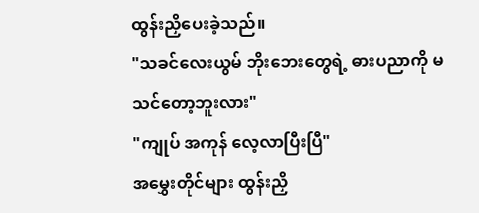ထွန်းညှိပေးခဲ့သည်။
"သခင်လေးယွမ် ဘိုးဘေးတွေရဲ့ ဓားပညာကို မသင်တော့ဘူးလား"
"ကျုပ် အကုန် လေ့လာပြီးပြီ"
အမွှေးတိုင်များ ထွန်းညှိ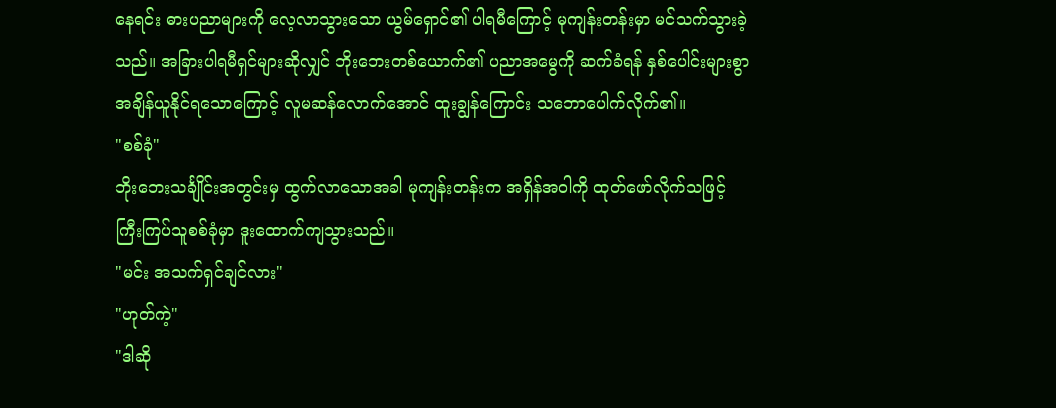နေရင်း ဓားပညာများကို လေ့လာသွားသော ယွမ်ရှောင်၏ ပါရမီကြောင့် မုကျန်းတန်းမှာ မင်သက်သွားခဲ့သည်။ အခြားပါရမီရှင်များဆိုလျှင် ဘိုးဘေးတစ်ယောက်၏ ပညာအမွေကို ဆက်ခံရန် နှစ်ပေါင်းများစွာ အချိန်ယူနိုင်ရသောကြောင့် လူမဆန်လောက်အောင် ထူးချွန်ကြောင်း သဘောပေါက်လိုက်၏။
"စစ်ခုံ"
ဘိုးဘေးသင်္ချိုင်းအတွင်းမှ ထွက်လာသောအခါ မုကျန်းတန်းက အရှိန်အဝါကို ထုတ်ဖော်လိုက်သဖြင့် ကြီးကြပ်သူစစ်ခုံမှာ ဒူးထောက်ကျသွားသည်။
"မင်း အသက်ရှင်ချင်လား"
"ဟုတ်ကဲ့"
"ဒါဆို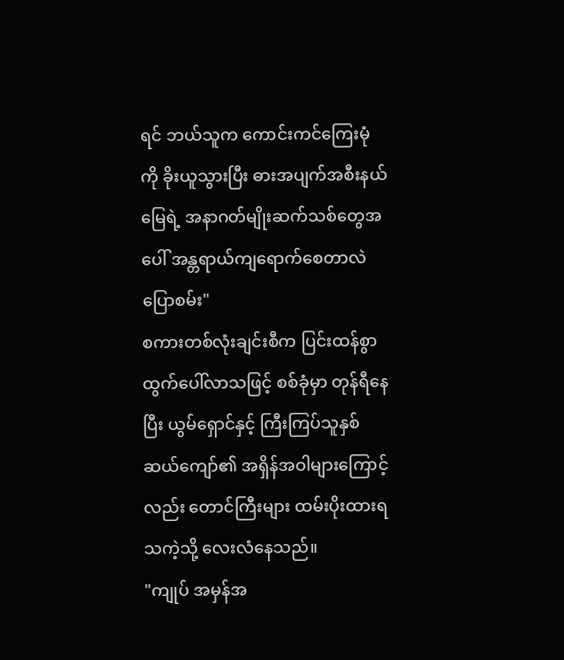ရင် ဘယ်သူက ကောင်းကင်ကြေးမုံကို ခိုးယူသွားပြီး ဓားအပျက်အစီးနယ်မြေရဲ့ အနာဂတ်မျိုးဆက်သစ်တွေအပေါ် အန္တရာယ်ကျရောက်စေတာလဲ ပြောစမ်း"
စကားတစ်လုံးချင်းစီက ပြင်းထန်စွာ ထွက်ပေါ်လာသဖြင့် စစ်ခုံမှာ တုန်ရီနေပြီး ယွမ်ရှောင်နှင့် ကြီးကြပ်သူနှစ်ဆယ်ကျော်၏ အရှိန်အဝါများကြောင့်လည်း တောင်ကြီးများ ထမ်းပိုးထားရသကဲ့သို့ လေးလံနေသည်။
"ကျုပ် အမှန်အ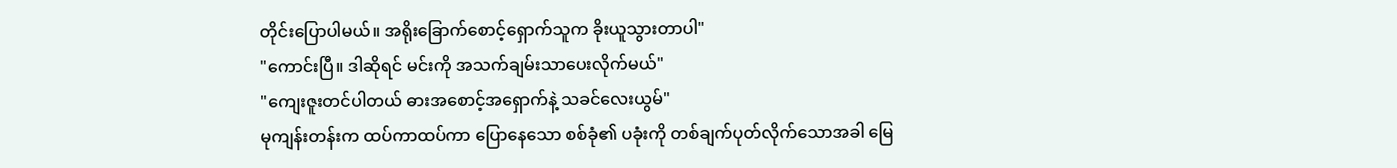တိုင်းပြောပါမယ်။ အရိုးခြောက်စောင့်ရှောက်သူက ခိုးယူသွားတာပါ"
"ကောင်းပြီ။ ဒါဆိုရင် မင်းကို အသက်ချမ်းသာပေးလိုက်မယ်"
"ကျေးဇူးတင်ပါတယ် ဓားအစောင့်အရှောက်နဲ့ သခင်လေးယွမ်"
မုကျန်းတန်းက ထပ်ကာထပ်ကာ ပြောနေသော စစ်ခုံ၏ ပခုံးကို တစ်ချက်ပုတ်လိုက်သောအခါ မြေ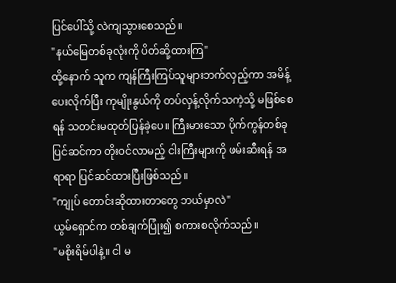ပြင်ပေါ်သို့ လဲကျသွားစေသည်။
"နယ်မြေတစ်ခုလုံးကို ပိတ်ဆို့ထားကြ"
ထို့နောက် သူက ကျန်ကြီးကြပ်သူများဘက်လှည့်ကာ အမိန့်ပေးလိုက်ပြီး ကုမျိုးနွယ်ကို တပ်လှန့်လိုက်သကဲ့သို့ မဖြစ်စေရန် သတင်းမထုတ်ပြန်ခဲ့ပေ။ ကြီးမားသော ပိုက်ကွန်တစ်ခု ပြင်ဆင်ကာ တိုးဝင်လာမည့် ငါးကြီးများကို ဖမ်းဆီးရန် အရာရာ ပြင်ဆင်ထားပြီးဖြစ်သည်။
"ကျုပ် တောင်းဆိုထားတာတွေ ဘယ်မှာလဲ"
ယွမ်ရှောင်က တစ်ချက်ပြုံး၍ စကားစလိုက်သည်။
"မစိုးရိမ်ပါနဲ့။ ငါ မ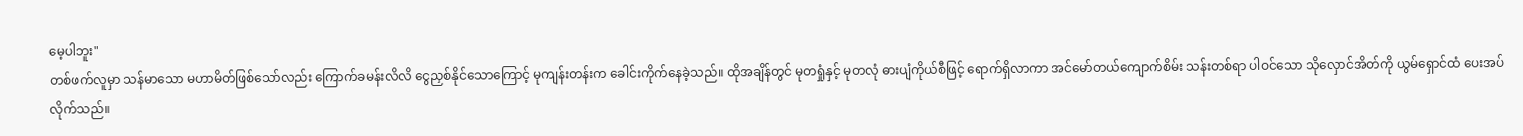မေ့ပါဘူး"
တစ်ဖက်လူမှာ သန်မာသော မဟာမိတ်ဖြစ်သော်လည်း ကြောက်ခမန်းလိလိ ငွေညှစ်နိုင်သောကြောင့် မုကျန်းတန်းက ခေါင်းကိုက်နေခဲ့သည်။ ထိုအချိန်တွင် မုတရှုံနှင့် မုတလုံ ဓားပျံကိုယ်စီဖြင့် ရောက်ရှိလာကာ အင်မော်တယ်ကျောက်စိမ်း သန်းတစ်ရာ ပါဝင်သော သိုလှောင်အိတ်ကို ယွမ်ရှောင်ထံ ပေးအပ်လိုက်သည်။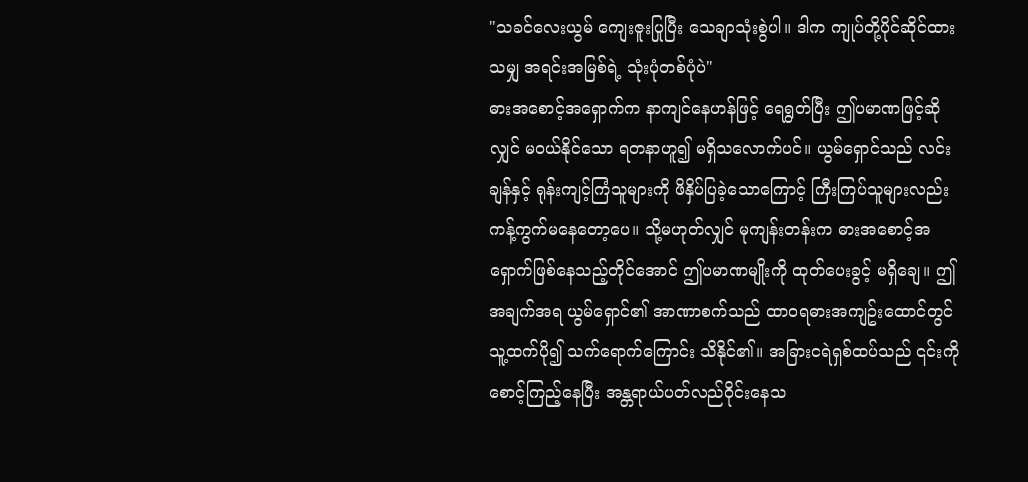"သခင်လေးယွမ် ကျေးဇူးပြုပြီး သေချာသုံးစွဲပါ။ ဒါက ကျုပ်တို့ပိုင်ဆိုင်ထားသမျှ အရင်းအမြစ်ရဲ့ သုံးပုံတစ်ပုံပဲ"
ဓားအစောင့်အရှောက်က နာကျင်နေဟန်ဖြင့် ရေရွတ်ပြီး ဤပမာဏဖြင့်ဆိုလျှင် မဝယ်နိုင်သော ရတနာဟူ၍ မရှိသလောက်ပင်။ ယွမ်ရှောင်သည် လင်းချန်နှင့် ရုန်းကျင့်ကြံသူများကို ဖိနှိပ်ပြခဲ့သောကြောင့် ကြီးကြပ်သူများလည်း ကန့်ကွက်မနေတော့ပေ။ သို့မဟုတ်လျှင် မုကျန်းတန်းက ဓားအစောင့်အရှောက်ဖြစ်နေသည့်တိုင်အောင် ဤပမာဏမျိုးကို ထုတ်ပေးခွင့် မရှိချေ။ ဤအချက်အရ ယွမ်ရှောင်၏ အာဏာစက်သည် ထာဝရဓားအကျဥ်းထောင်တွင် သူ့ထက်ပို၍ သက်ရောက်ကြောင်း သိနိုင်၏။ အခြားငရဲရှစ်ထပ်သည် ၎င်းကို စောင့်ကြည့်နေပြီး အန္တရာယ်ပတ်လည်ဝိုင်းနေသ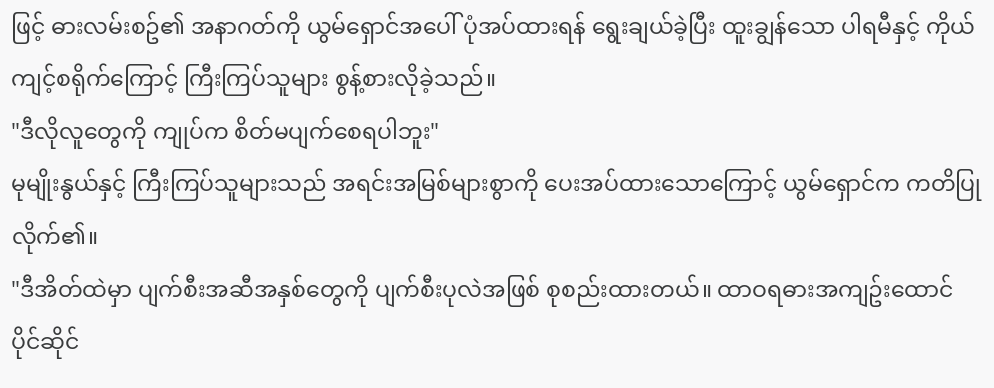ဖြင့် ဓားလမ်းစဥ်၏ အနာဂတ်ကို ယွမ်ရှောင်အပေါ် ပုံအပ်ထားရန် ရွေးချယ်ခဲ့ပြီး ထူးချွန်သော ပါရမီနှင့် ကိုယ်ကျင့်စရိုက်ကြောင့် ကြီးကြပ်သူများ စွန့်စားလိုခဲ့သည်။
"ဒီလိုလူတွေကို ကျုပ်က စိတ်မပျက်စေရပါဘူး"
မုမျိုးနွယ်နှင့် ကြီးကြပ်သူများသည် အရင်းအမြစ်များစွာကို ပေးအပ်ထားသောကြောင့် ယွမ်ရှောင်က ကတိပြုလိုက်၏။
"ဒီအိတ်ထဲမှာ ပျက်စီးအဆီအနှစ်တွေကို ပျက်စီးပုလဲအဖြစ် စုစည်းထားတယ်။ ထာဝရဓားအကျဥ်းထောင် ပိုင်ဆိုင်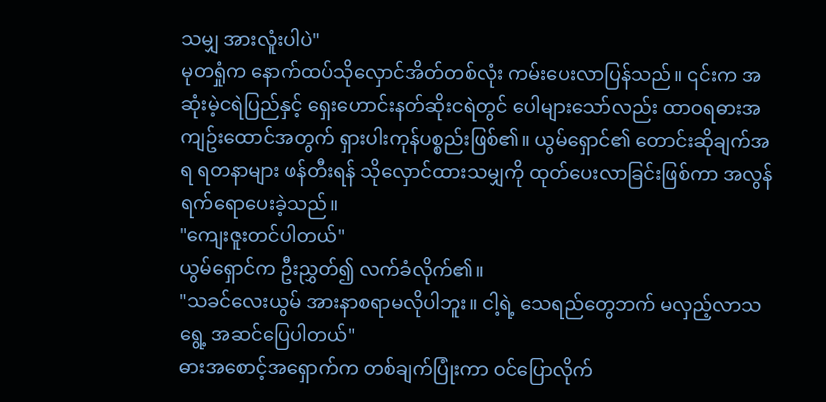သမျှ အားလူံးပါပဲ"
မုတရှုံက နောက်ထပ်သိုလှောင်အိတ်တစ်လုံး ကမ်းပေးလာပြန်သည်။ ၎င်းက အဆုံးမဲ့ငရဲပြည်နှင့် ရှေးဟောင်းနတ်ဆိုးငရဲတွင် ပေါများသော်လည်း ထာဝရဓားအကျဥ်းထောင်အတွက် ရှားပါးကုန်ပစ္စည်းဖြစ်၏။ ယွမ်ရှောင်၏ တောင်းဆိုချက်အရ ရတနာများ ဖန်တီးရန် သိုလှောင်ထားသမျှကို ထုတ်ပေးလာခြင်းဖြစ်ကာ အလွန်ရက်ရောပေးခဲ့သည်။
"ကျေးဇူးတင်ပါတယ်"
ယွမ်ရှောင်က ဦးညွှတ်၍ လက်ခံလိုက်၏။
"သခင်လေးယွမ် အားနာစရာမလိုပါဘူး။ ငါ့ရဲ့ သေရည်တွေဘက် မလှည့်လာသရွေ့ အဆင်ပြေပါတယ်"
ဓားအစောင့်အရှောက်က တစ်ချက်ပြုံးကာ ဝင်ပြောလိုက်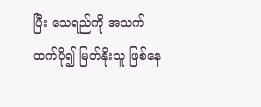ပြီး သေရည်ကို အသက်ထက်ပို၍ မြတ်နိုးသူ ဖြစ်နေ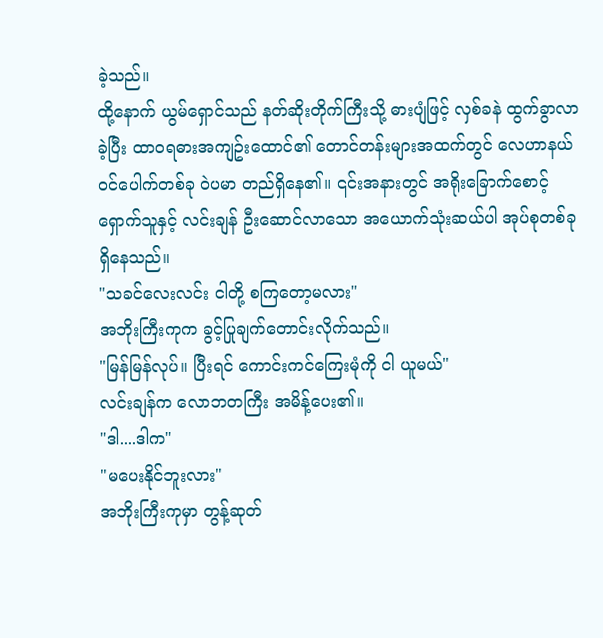ခဲ့သည်။
ထို့နောက် ယွမ်ရှောင်သည် နတ်ဆိုးတိုက်ကြီးသို့ ဓားပျံဖြင့် လှစ်ခနဲ ထွက်ခွာလာခဲ့ပြီး ထာဝရဓားအကျဥ်းထောင်၏ တောင်တန်းများအထက်တွင် လေဟာနယ်ဝင်ပေါက်တစ်ခု ဝဲပမာ တည်ရှိနေ၏။ ၎င်းအနားတွင် အရိုးခြောက်စောင့်ရှောက်သူနှင့် လင်းချန် ဦးဆောင်လာသော အယောက်သုံးဆယ်ပါ အုပ်စုတစ်ခု ရှိနေသည်။
"သခင်လေးလင်း ငါတို့ စကြတော့မလား"
အဘိုးကြီးကုက ခွင့်ပြုချက်တောင်းလိုက်သည်။
"မြန်မြန်လုပ်။ ပြီးရင် ကောင်းကင်ကြေးမုံကို ငါ ယူမယ်"
လင်းချန်က လောဘတကြီး အမိန့်ပေး၏။
"ဒါ....ဒါက"
"မပေးနိုင်ဘူးလား"
အဘိုးကြီးကုမှာ တွန့်ဆုတ်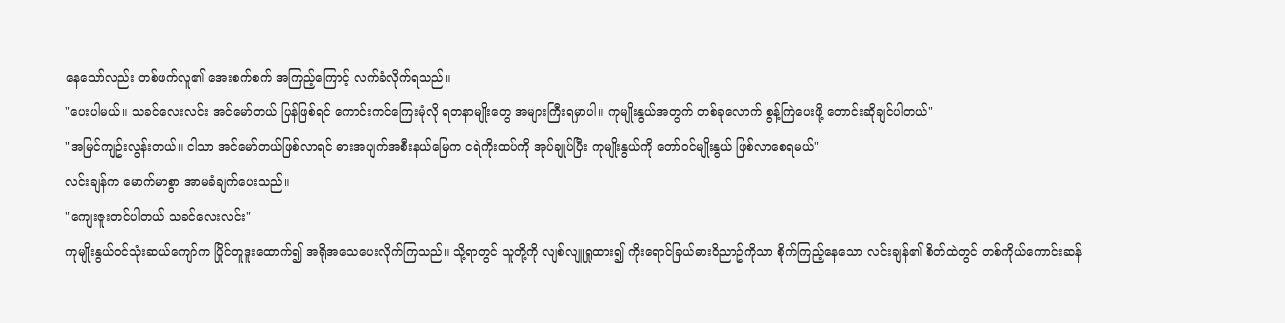နေသော်လည်း တစ်ဖက်လူ၏ အေးစက်စက် အကြည့်ကြောင့် လက်ခံလိုက်ရသည်။
"ပေးပါမယ်။ သခင်လေးလင်း အင်မော်တယ် ပြန်ဖြစ်ရင် ကောင်းကင်ကြေးမုံလို ရတနာမျိုးတွေ အများကြီးရမှာပါ။ ကုမျိုးနွယ်အတွက် တစ်ခုလောက် စွန့်ကြဲပေးဖို့ တောင်းဆိုချင်ပါတယ်"
"အမြင်ကျဥ်းလွန်းတယ်။ ငါသာ အင်မော်တယ်ဖြစ်လာရင် ဓားအပျက်အစီးနယ်မြေက ငရဲကိုးထပ်ကို အုပ်ချုပ်ပြီး ကုမျိုးနွယ်ကို တော်ဝင်မျိုးနွယ် ဖြစ်လာစေရမယ်"
လင်းချန်က မောက်မာစွာ အာမခံချက်ပေးသည်။
"ကျေးဇူးတင်ပါတယ် သခင်လေးလင်း"
ကုမျိုးနွယ်ဝင်သုံးဆယ်ကျော်က ပြိုင်တူဒူးထောက်၍ အရိုအသေပေးလိုက်ကြသည်။ သို့ရာတွင် သူတို့ကို လျစ်လျူရှုထား၍ ကိုးရောင်ခြယ်ဓားဝိညာဥ်ကိုသာ စိုက်ကြည့်နေသော လင်းချန်၏ စိတ်ထဲတွင် တစ်ကိုယ်ကောင်းဆန်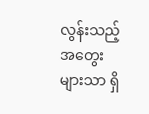လွန်းသည့် အတွေးများသာ ရှိ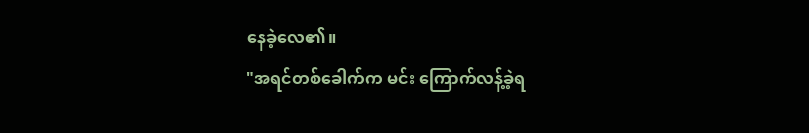နေခဲ့လေ၏။
"အရင်တစ်ခေါက်က မင်း ကြောက်လန့်ခဲ့ရ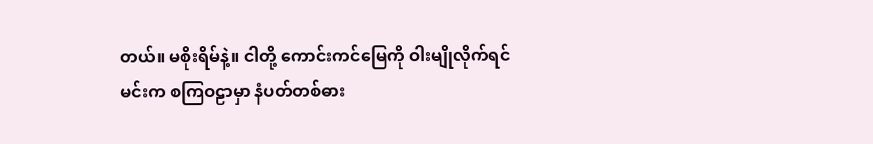တယ်။ မစိုးရိမ်နဲ့။ ငါတို့ ကောင်းကင်မြေကို ဝါးမျိုလိုက်ရင် မင်းက စကြဝဠာမှာ နံပတ်တစ်ဓား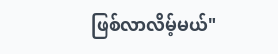ဖြစ်လာလိမ့်မယ်"